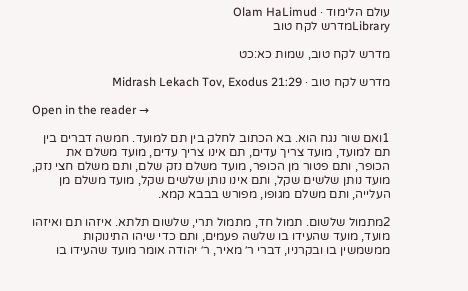עולם הלימוד · Olam HaLimud
Libraryמדרש לקח טוב

מדרש לקח טוב, שמות כא:כט

מדרש לקח טוב · Midrash Lekach Tov, Exodus 21:29

Open in the reader →

1ואם שור נגח הוא. בא הכתוב לחלק בין תם למועד. חמשה דברים בין תם למועד, מועד צריך עדים, תם אינו צריך עדים, מועד משלם את הכופר, ותם פטור מן הכופר, מועד משלם נזק שלם, ותם משלם חצי נזק, מועד נותן שלשים שקל, ותם אינו נותן שלשים שקל, מועד משלם מן העלייה, ותם משלם מגופו, מפורש בבבא קמא.

2מתמול שלשום. תמול חד, מתמול תרי, שלשום תלתא. איזהו תם ואיזהו מועד, מועד שהעידו בו שלשה פעמים, ותם כדי שיהו התינוקות ממשמשין בו ובקרניו, דברי ר׳ מאיר, ר׳ יהודה אומר מועד שהעידו בו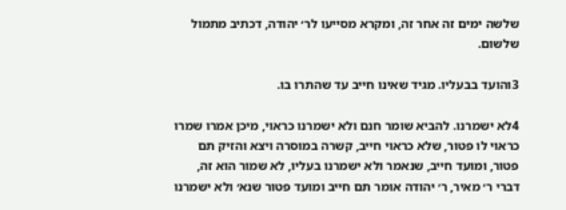שלשה ימים זה אחר זה, ומקרא מסייעו לר׳ יהודה, דכתיב מתמול שלשום.

3והועד בבעליו. מגיד שאינו חייב עד שהתרו בו.

4לא ישמרנו. להביא שומר חנם ולא ישמרנו כראוי, מיכן אמרו שמרו כראוי לו פטור, שלא כראוי חייב, קשרה במוסרה ויצא והזיק תם פטור, ומועד חייב, שנאמר ולא ישמרנו בעליו, לא שמור הוא זה, דברי ר׳ מאיר, ר׳ יהודה אומר תם חייב ומועד פטור שנא׳ ולא ישמרנו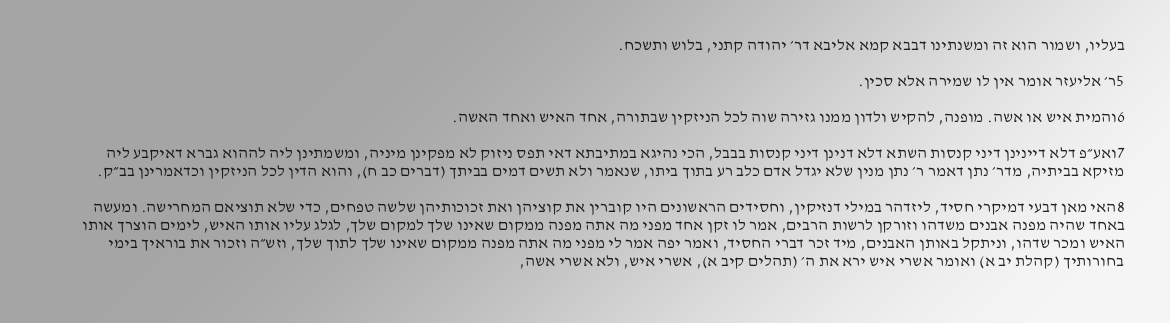בעליו, ושמור הוא זה ומשנתינו דבבא קמא אליבא דר׳ יהודה קתני, בלוש ותשכח.

5ר׳ אליעזר אומר אין לו שמירה אלא סכין.

6והמית איש או אשה. מופנה, להקיש ולדון ממנו גזירה שוה לכל הניזקין שבתורה, אחד האיש ואחד האשה.

7ואע״פ דלא דיינינן דיני קנסות השתא דלא דנינן דיני קנסות בבבל, הכי נהיגא במתיבתא דאי תפס ניזוק לא מפקינן מיניה, ומשמתינן ליה לההוא גברא דאיקבע ליה מזיקא בביתיה, מדר׳ נתן דאמר ר׳ נתן מנין שלא יגדל אדם כלב רע בתוך ביתו, שנאמר ולא תשים דמים בביתך (דברים כב ח), והוא הדין לכל הניזקין וכדאמרינן בב״ק.

8האי מאן דבעי דמיקרי חסיד, ליזדהר במילי דנזיקין, וחסידים הראשונים היו קוברין את קוציהן ואת זכוכותיהן שלשה טפחים, כדי שלא תוציאם המחרישה. ומעשה באחד שהיה מפנה אבנים משדהו וזורקן לרשות הרבים, אמר לו זקן אחד מפני מה אתה מפנה ממקום שאינו שלך למקום שלך, לגלג עליו אותו האיש, לימים הוצרך אותו האיש ומכר שדהו, וניתקל באותן האבנים, מיד זכר דברי החסיד, ואמר יפה אמר לי מפני מה אתה מפנה ממקום שאינו שלך לתוך שלך, וזש״ה וזכור את בוראיך בימי בחורותיך (קהלת יב א) ואומר אשרי איש ירא את ה׳ (תהלים קיב א), אשרי איש, ולא אשרי אשה,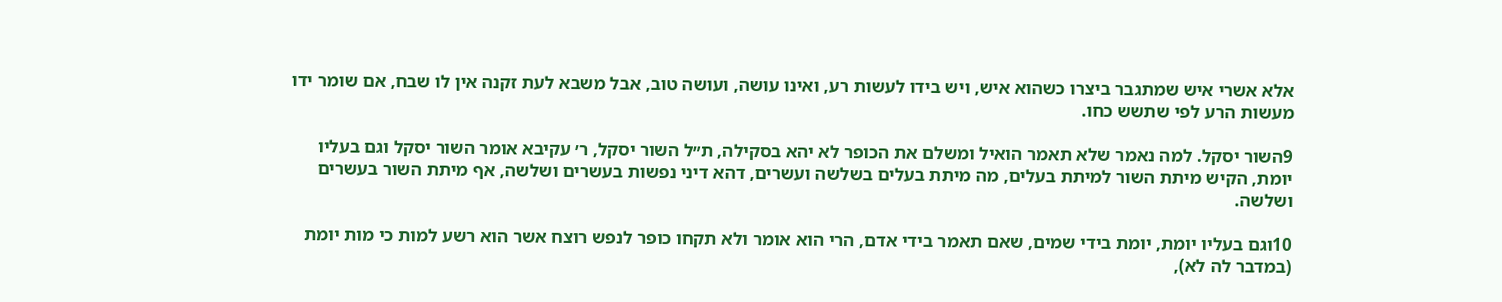אלא אשרי איש שמתגבר ביצרו כשהוא איש, ויש בידו לעשות רע, ואינו עושה, ועושה טוב, אבל משבא לעת זקנה אין לו שבח, אם שומר ידו מעשות הרע לפי שתשש כחו.

9השור יסקל. למה נאמר שלא תאמר הואיל ומשלם את הכופר לא יהא בסקילה, ת״ל השור יסקל, ר׳ עקיבא אומר השור יסקל וגם בעליו יומת, הקיש מיתת השור למיתת בעלים, מה מיתת בעלים בשלשה ועשרים, דהא דיני נפשות בעשרים ושלשה, אף מיתת השור בעשרים ושלשה.

10וגם בעליו יומת, יומת בידי שמים, שאם תאמר בידי אדם, הרי הוא אומר ולא תקחו כופר לנפש רוצח אשר הוא רשע למות כי מות יומת (במדבר לה לא),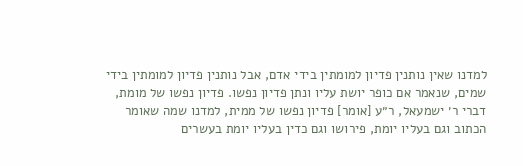למדנו שאין נותנין פדיון למומתין בידי אדם, אבל נותנין פדיון למומתין בידי שמים, שנאמר אם כופר יושת עליו ונתן פדיון נפשו. פדיון נפשו של מומת, דברי ר׳ ישמעאל, ר״ע [אומר] פדיון נפשו של ממית, למדנו שמה שאומר הכתוב וגם בעליו יומת, פירושו וגם כדין בעליו יומת בעשרים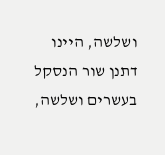ושלשה, היינו דתנן שור הנסקל בעשרים ושלשה,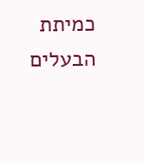כמיתת הבעלים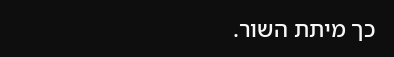כך מיתת השור.